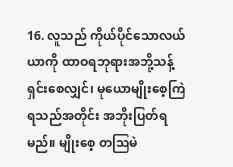16. လူသည် ကိုယ်ပိုင်သောလယ်ယာကို ထာဝရဘုရားအဘို့သန့်ရှင်းစေလျှင်၊ မုယောမျိုးစေ့ကြဲရသည်အတိုင်း အဘိုးပြတ်ရမည်။ မျိုးစေ့ တဩမဲ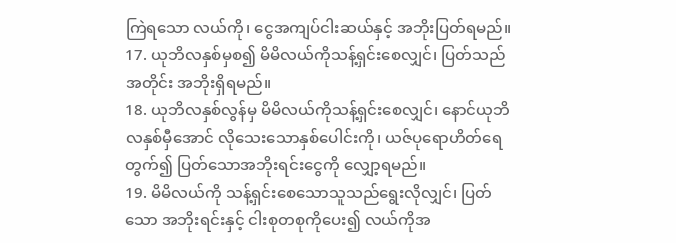ကြဲရသော လယ်ကို၊ ငွေအကျပ်ငါးဆယ်နှင့် အဘိုးပြတ်ရမည်။
17. ယုဘိလနှစ်မှစ၍ မိမိလယ်ကိုသန့်ရှင်းစေလျှင်၊ ပြတ်သည်အတိုင်း အဘိုးရှိရမည်။
18. ယုဘိလနှစ်လွန်မှ မိမိလယ်ကိုသန့်ရှင်းစေလျှင်၊ နောင်ယုဘိလနှစ်မှီအောင် လိုသေးသောနှစ်ပေါင်းကို၊ ယဇ်ပုရောဟိတ်ရေတွက်၍ ပြတ်သောအဘိုးရင်းငွေကို လျှော့ရမည်။
19. မိမိလယ်ကို သန့်ရှင်းစေသောသူသည်ရွေးလိုလျှင်၊ ပြတ်သော အဘိုးရင်းနှင့် ငါးစုတစုကိုပေး၍ လယ်ကိုအ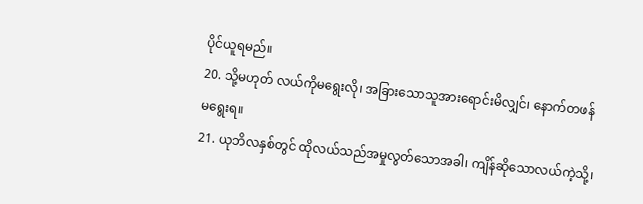ပိုင်ယူရမည်။
20. သို့မဟုတ် လယ်ကိုမရွေးလို၊ အခြားသောသူအားရောင်းမိလျှင်၊ နောက်တဖန် မရွေးရ။
21. ယုဘိလနှစ်တွင် ထိုလယ်သည်အမှုလွတ်သောအခါ၊ ကျိန်ဆိုသောလယ်ကဲ့သို့၊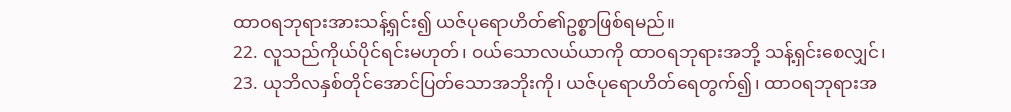ထာဝရဘုရားအားသန့်ရှင်း၍ ယဇ်ပုရောဟိတ်၏ဥစ္စာဖြစ်ရမည်။
22. လူသည်ကိုယ်ပိုင်ရင်းမဟုတ်၊ ဝယ်သောလယ်ယာကို ထာဝရဘုရားအဘို့ သန့်ရှင်းစေလျှင်၊
23. ယုဘိလနှစ်တိုင်အောင်ပြတ်သောအဘိုးကို၊ ယဇ်ပုရောဟိတ်ရေတွက်၍၊ ထာဝရဘုရားအ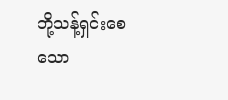ဘို့သန့်ရှင်းစေသော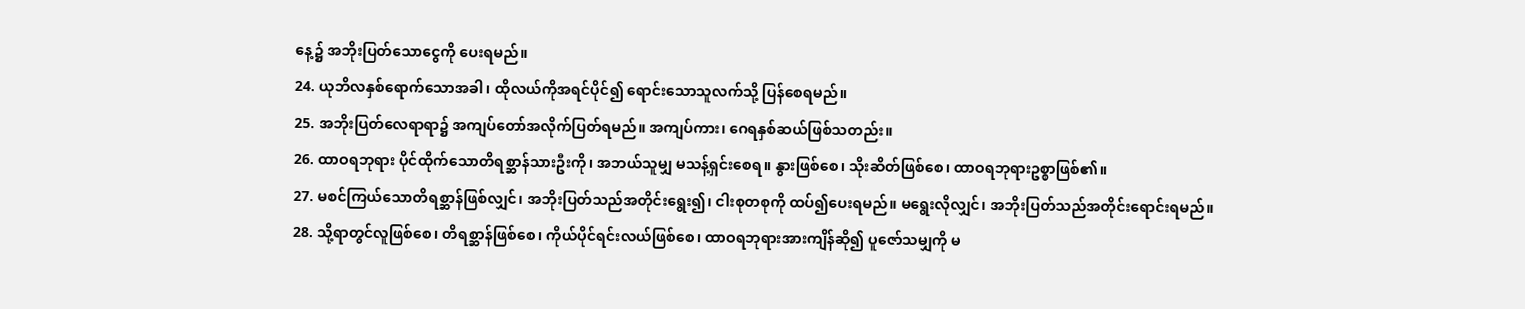နေ့၌ အဘိုးပြတ်သောငွေကို ပေးရမည်။
24. ယုဘိလနှစ်ရောက်သောအခါ၊ ထိုလယ်ကိုအရင်ပိုင်၍ ရောင်းသောသူလက်သို့ ပြန်စေရမည်။
25. အဘိုးပြတ်လေရာရာ၌ အကျပ်တော်အလိုက်ပြတ်ရမည်။ အကျပ်ကား၊ ဂေရနှစ်ဆယ်ဖြစ်သတည်း။
26. ထာဝရဘုရား ပိုင်ထိုက်သောတိရစ္ဆာန်သားဦးကို၊ အဘယ်သူမျှ မသန့်ရှင်းစေရ။ နွားဖြစ်စေ၊ သိုးဆိတ်ဖြစ်စေ၊ ထာဝရဘုရားဥစ္စာဖြစ်၏။
27. မစင်ကြယ်သောတိရစ္ဆာန်ဖြစ်လျှင်၊ အဘိုးပြတ်သည်အတိုင်းရွေး၍၊ ငါးစုတစုကို ထပ်၍ပေးရမည်။ မရွေးလိုလျှင်၊ အဘိုးပြတ်သည်အတိုင်းရောင်းရမည်။
28. သို့ရာတွင်လူဖြစ်စေ၊ တိရစ္ဆာန်ဖြစ်စေ၊ ကိုယ်ပိုင်ရင်းလယ်ဖြစ်စေ၊ ထာဝရဘုရားအားကျိန်ဆို၍ ပူဇော်သမျှကို မ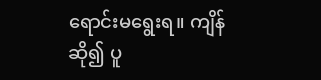ရောင်းမရွေးရ။ ကျိန်ဆို၍ ပူ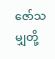ဇော်သမျှတို့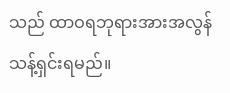သည် ထာဝရဘုရားအားအလွန်သန့်ရှင်းရမည်။